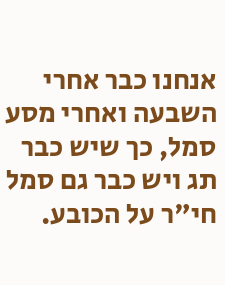אנחנו כבר אחרי השבעה ואחרי מסע
סמל, כך שיש כבר תג ויש כבר גם סמל חי"ר על הכובע.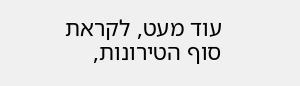עוד מעט, לקראת סוף הטירונות,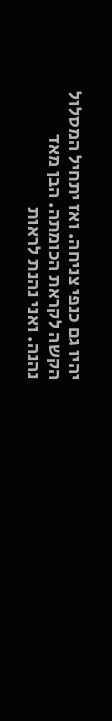יהיו גם כנפי צניחה. ואז יתחיל המסלול הקשה לקראת הכומתה. הבן מאד נהנה. ואני נהנת לראות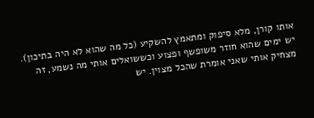אותו קורן, מלא סיפוק ומתאמץ להשקיע (כל מה שהוא לא היה בתיכון). יש ימים שהוא חוזר משופשף ופצוע וכששואלים אותי מה נשמע, זה מצחיק אותי שאני אומרת שהכל מצוין. יש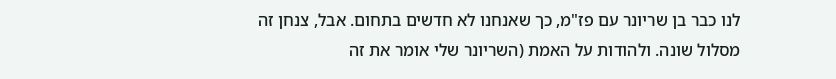לנו כבר בן שריונר עם פז"מ, כך שאנחנו לא חדשים בתחום. אבל, צנחן זה מסלול שונה. ולהודות על האמת (השריונר שלי אומר את זה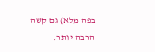בפה מלא) גם קשה הרבה יותר.